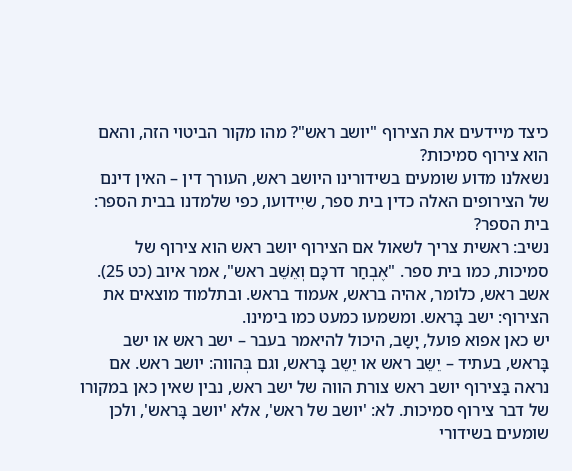כיצד מיידעים את הצירוף "יושב ראש"? מהו מקור הביטוי הזה, והאם הוא צירוף סמיכות?
נשאלנו מדוע שומעים בשידורינו היושב ראש, העורך דין – האין דינם של הצירופים האלה כדין בית ספר, שיִידועו, כפי שלמדנו בבית הספר: בית הספר?
נשיב: ראשית צריך לשאול אם הצירוף יושב ראש הוא צירוף של סמיכות, כמו בית ספר. "אֶבְחַר דרכָּם וְאֵשֵׁב ראש", אמר איוב (כט 25). אשב ראש, כלומר, אהיה בראש, אעמוד בראש. ובתלמוד מוצאים את הצירוף: ישב בָּראש. ומשמעו כמעט כמו בימינו.
יש כאן אפוא פועל, יָשַב, היכול להיאמר בעבר – ישב ראש או ישב בָּראש, בעתיד – יֵשֵב ראש או יֵשֵב בָּראש, וגם בְּהווה: יושב ראש. אם נראה בַּצירוף יושב ראש צורת הווה של ישב ראש, נבין שאין כאן במקורו של דבר צירוף סמיכות. לא: 'יושב של ראש', אלא 'יושב בָּראש', ולכן שומעים בשידורי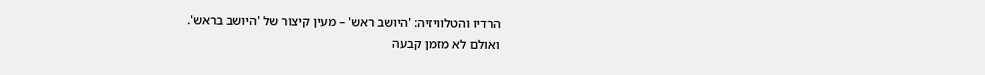הרדיו והטלוויזיה: 'היושב ראש' – מעין קיצור של 'היושב בראש'.
ואולם לא מזמן קבעה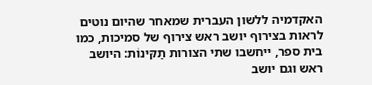האקדמיה ללשון העברית שמאחר שהיום נוטים לראות בצירוף יושב ראש צירוף של סמיכות, כמו בית ספר, ייחשבו שתי הצורות תַקּינוֹת: היושב ראש וגם יושב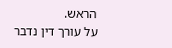הראש.
על עורך דין נדבר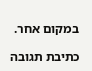במקום אחר.

כתיבת תגובה